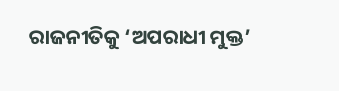ରାଜନୀତିକୁ ‘ଅପରାଧୀ ମୁକ୍ତ’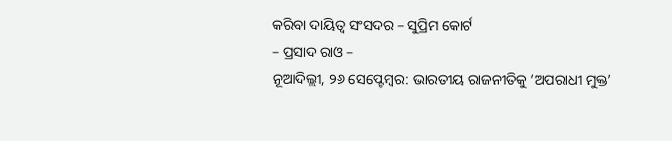କରିବା ଦାୟିତ୍ୱ ସଂସଦର – ସୁପ୍ରିମ କୋର୍ଟ
– ପ୍ରସାଦ ରାଓ –
ନୂଆଦିଲ୍ଲୀ, ୨୬ ସେପ୍ଟେମ୍ବର: ଭାରତୀୟ ରାଜନୀତିକୁ ‘ଅପରାଧୀ ମୁକ୍ତ’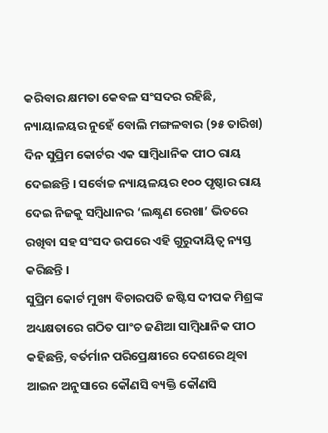କରିବାର କ୍ଷମତା କେବଳ ସଂସଦର ରହିଛି, ନ୍ୟାୟାଳୟର ନୁହେଁ ବୋଲି ମଙ୍ଗଳବାର (୨୫ ତାରିଖ) ଦିନ ସୁପ୍ରିମ କୋର୍ଟର ଏକ ସାମ୍ବିଧାନିକ ପୀଠ ରାୟ ଦେଇଛନ୍ତି । ସର୍ବୋଚ୍ଚ ନ୍ୟାୟଳୟର ୧୦୦ ପୃଷ୍ଠାର ରାୟ ଦେଇ ନିଜକୁ ସମ୍ବିଧାନର ‘ଲକ୍ଷ୍ଣଣ ରେଖା’ ଭିତରେ ରଖିବା ସହ ସଂସଦ ଉପରେ ଏହି ଗୁରୁଦାୟିତ୍ୱ ନ୍ୟସ୍ତ କରିଛନ୍ତି ।
ସୁପ୍ରିମ କୋର୍ଟ ମୁଖ୍ୟ ବିଚାରପତି ଜଷ୍ଟିସ ଦୀପକ ମିଶ୍ରଙ୍କ ଅଧ୍ୟକ୍ଷତାରେ ଗଠିତ ପାଂଚ ଜଣିଆ ସାମ୍ବିଧାନିକ ପୀଠ କହିଛନ୍ତି, ବର୍ତର୍ମାନ ପରିପ୍ରେକ୍ଷୀରେ ଦେଶରେ ଥିବା ଆଇନ ଅନୁସାରେ କୌଣସି ବ୍ୟକ୍ତି କୌଣସି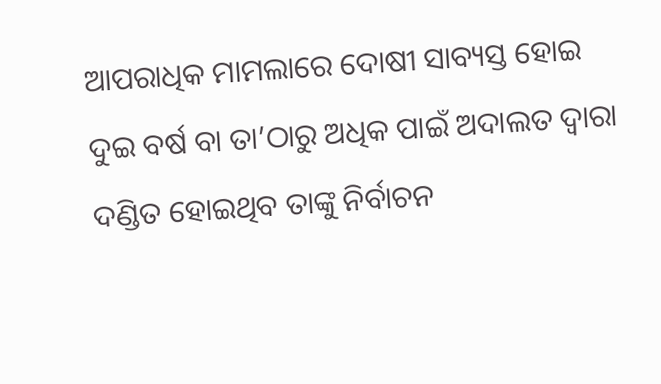ଆପରାଧିକ ମାମଲାରେ ଦୋଷୀ ସାବ୍ୟସ୍ତ ହୋଇ ଦୁଇ ବର୍ଷ ବା ତା’ଠାରୁ ଅଧିକ ପାଇଁ ଅଦାଲତ ଦ୍ୱାରା ଦଣ୍ଡିତ ହୋଇଥିବ ତାଙ୍କୁ ନିର୍ବାଚନ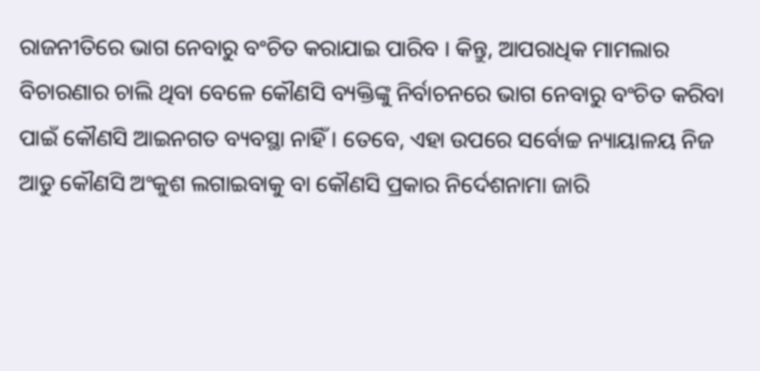ରାଜନୀତିରେ ଭାଗ ନେବାରୁ ବଂଚିତ କରାଯାଇ ପାରିବ । କିନ୍ତୁ, ଆପରାଧିକ ମାମଲାର ବିଚାରଣାର ଚାଲି ଥିବା ବେଳେ କୌଣସି ବ୍ୟକ୍ତିଙ୍କୁ ନିର୍ବାଚନରେ ଭାଗ ନେବାରୁ ବଂଚିତ କରିବା ପାଇଁ କୌଣସି ଆଇନଗତ ବ୍ୟବସ୍ଥା ନାହିଁ । ତେବେ, ଏହା ଉପରେ ସର୍ବୋଚ୍ଚ ନ୍ୟାୟାଳୟ ନିଜ ଆଡୁ କୌଣସି ଅଂକୁଶ ଲଗାଇବାକୁ ବା କୌଣସି ପ୍ରକାର ନିର୍ଦେଶନାମା ଜାରି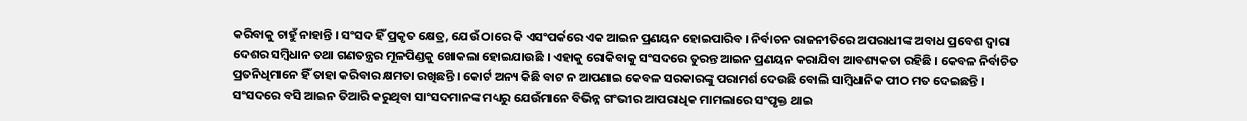କରିବାକୁ ଚାହୁଁ ନାହାନ୍ତି । ସଂସଦ ହିଁ ପ୍ରକୃତ କ୍ଷେତ୍ର, ଯେଉଁ ଠାରେ କି ଏସଂପର୍କରେ ଏକ ଆଇନ ପ୍ରଣୟନ ହୋଇପାରିବ । ନିର୍ବାଚନ ରାଜନୀତିରେ ଅପରାଧୀଙ୍କ ଅବାଧ ପ୍ରବେଶ ଦ୍ୱାରା ଦେଶର ସମ୍ବିଧାନ ତଥା ଗଣତନ୍ତ୍ରର ମୂଳପିଣ୍ଡକୁ ଖୋକଲା ହୋଇଯାଉଛି । ଏହାକୁ ରୋକିବାକୁ ସଂସଦରେ ତୁରନ୍ତ ଆଇନ ପ୍ରଣୟନ କରାଯିବା ଆବଶ୍ୟକତା ରହିଛି । କେବଳ ନିର୍ବାଚିତ ପ୍ରତନିଧିମାନେ ହିଁ ତାହା କରିବାର କ୍ଷମତା ରଖିଛନ୍ତି । କୋର୍ଟ ଅନ୍ୟ କିଛି ବାଟ ନ ଆପଣାଇ କେବଳ ସରକାରଙ୍କୁ ପରାମର୍ଶ ଦେଉଛି ବୋଲି ସାମ୍ବିଧାନିକ ପୀଠ ମତ ଦେଇଛନ୍ତି ।
ସଂସଦରେ ବସି ଆଇନ ତିଆରି କରୁଥିବା ସାଂସଦମାନଙ୍କ ମଧ୍ୟରୁ ଯେଉଁମାନେ ବିଭିନ୍ନ ଗଂଭୀର ଆପରାଧିକ ମାମଲାରେ ସଂପୃକ୍ତ ଥାଇ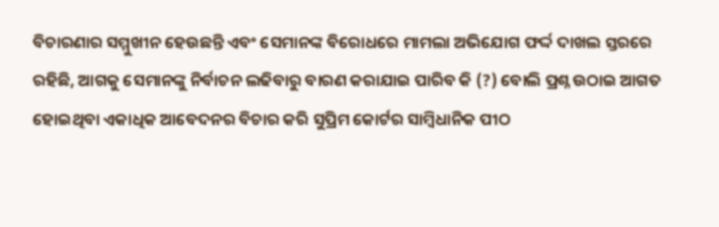ବିଚାରଣାର ସମ୍ମୁଖୀନ ହେଉଛନ୍ତି ଏବଂ ସେମାନଙ୍କ ବିରୋଧରେ ମାମଲା ଅଭିଯୋଗ ଫର୍ଦ୍ଦ ଦାଖଲ ସ୍ତରରେ ରହିଛି, ଆଗକୁ ସେମାନଙ୍କୁ ନିର୍ବାଚନ ଲଢିବାରୁ ବାରଣ କରାଯାଇ ପାରିବ କି (?) ବୋଲି ପ୍ରଶ୍ନ ଉଠାଇ ଆଗତ ହୋଇଥିବା ଏକାଧିକ ଆବେଦନର ବିଚାର କରି ସୁପ୍ରିମ କୋର୍ଟର ସାମ୍ବିଧାନିକ ପୀଠ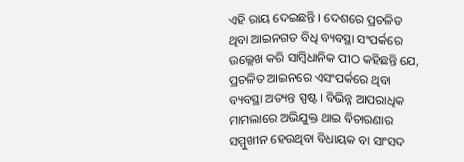ଏହି ରାୟ ଦେଇଛନ୍ତି । ଦେଶରେ ପ୍ରଚଳିତ ଥିବା ଆଇନଗତ ବିଧି ବ୍ୟବସ୍ଥା ସଂପର୍କରେ ଉଲ୍ଲେଖ କରି ସାମ୍ବିଧାନିକ ପୀଠ କହିଛନ୍ତି ଯେ, ପ୍ରଚଳିତ ଆଇନରେ ଏସଂପର୍କରେ ଥିବା ବ୍ୟବସ୍ଥା ଅତ୍ୟନ୍ତ ସ୍ପଷ୍ଟ । ବିଭିନ୍ନ ଆପରାଧିକ ମାମଲାରେ ଅଭିଯୁକ୍ତ ଥାଇ ବିଚାରଣାର ସମ୍ମୁଖୀନ ହେଉଥିବା ବିଧାୟକ ବା ସାଂସଦ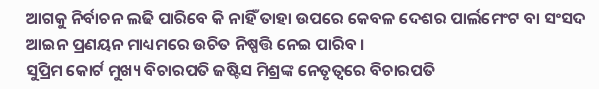ଆଗକୁ ନିର୍ବାଚନ ଲଢି ପାରିବେ କି ନାହିଁ ତାହା ଉପରେ କେବଳ ଦେଶର ପାର୍ଲମେଂଟ ବା ସଂସଦ ଆଇନ ପ୍ରଣୟନ ମାଧ୍ୟମରେ ଉଚିତ ନିଷ୍ପତ୍ତି ନେଇ ପାରିବ ।
ସୁପ୍ରିମ କୋର୍ଟ ମୁଖ୍ୟ ବିଚାରପତି ଜଷ୍ଟିସ ମିଶ୍ରଙ୍କ ନେତୃତ୍ୱରେ ବିଚାରପତି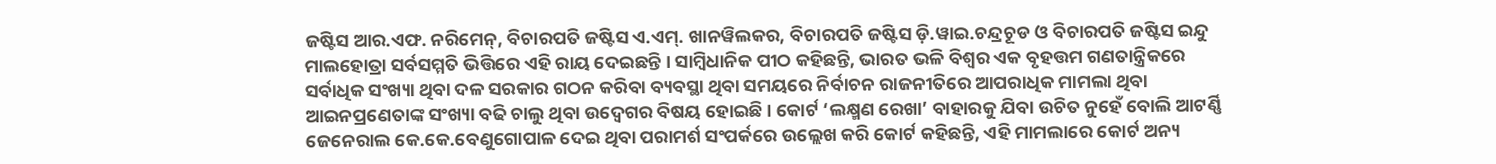ଜଷ୍ଟିସ ଆର.ଏଫ. ନରିମେନ୍, ବିଚାରପତି ଜଷ୍ଟିସ ଏ.ଏମ୍. ଖାନୱିଲକର, ବିଚାରପତି ଜଷ୍ଟିସ ଡ଼ି.ୱାଇ.ଚନ୍ଦ୍ରଚୂଡ ଓ ବିଚାରପତି ଜଷ୍ଟିସ ଇନ୍ଦୁ ମାଲହୋତ୍ରା ସର୍ବସମ୍ମତି ଭିତ୍ତିରେ ଏହି ରାୟ ଦେଇଛନ୍ତି । ସାମ୍ବିଧାନିକ ପୀଠ କହିଛନ୍ତି, ଭାରତ ଭଳି ବିଶ୍ୱର ଏକ ବୃହତ୍ତମ ଗଣତାନ୍ତ୍ରିକରେ ସର୍ବାଧିକ ସଂଖ୍ୟା ଥିବା ଦଳ ସରକାର ଗଠନ କରିବା ବ୍ୟବସ୍ଥା ଥିବା ସମୟରେ ନିର୍ବାଚନ ରାଜନୀତିରେ ଆପରାଧିକ ମାମଲା ଥିବା ଆଇନପ୍ରଣେତାଙ୍କ ସଂଖ୍ୟା ବଢି ଚାଲୁ ଥିବା ଉଦ୍ବେଗର ବିଷୟ ହୋଇଛି । କୋର୍ଟ ‘ଲକ୍ଷ୍ମଣ ରେଖା’ ବାହାରକୁ ଯିବା ଉଚିତ ନୁହେଁ ବୋଲି ଆଟର୍ଣ୍ଣି ଜେନେରାଲ କେ.କେ.ବେଣୁଗୋପାଳ ଦେଇ ଥିବା ପରାମର୍ଶ ସଂପର୍କରେ ଉଲ୍ଲେଖ କରି କୋର୍ଟ କହିଛନ୍ତି, ଏହି ମାମଲାରେ କୋର୍ଟ ଅନ୍ୟ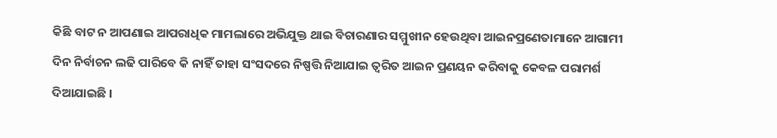କିଛି ବାଟ ନ ଆପଣାଇ ଆପରାଧିକ ମାମଲାରେ ଅଭିଯୁକ୍ତ ଥାଇ ବିଚାରଣାର ସମ୍ମୁଖୀନ ହେଉଥିବା ଆଇନପ୍ରଣେତାମାନେ ଆଗାମୀ ଦିନ ନିର୍ବାଚନ ଲଢି ପାରିବେ କି ନାହିଁ ତାହା ସଂସଦରେ ନିଷ୍ପତ୍ତି ନିଆଯାଇ ତ୍ୱରିତ ଆଇନ ପ୍ରଣୟନ କରିବାକୁ କେବଳ ପରାମର୍ଶ ଦିଆଯାଇଛି ।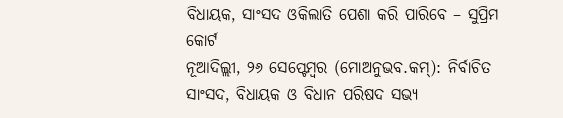ବିଧାୟକ, ସାଂସଦ ଓକିଲାତି ପେଶା କରି ପାରିବେ – ସୁପ୍ରିମ କୋର୍ଟ
ନୂଆଦିଲ୍ଲୀ, ୨୬ ସେପ୍ଟେମ୍ବର (ମୋଅନୁଭବ.କମ୍): ନିର୍ବାଚିତ ସାଂସଦ, ବିଧାୟକ ଓ ବିଧାନ ପରିଷଦ ସଭ୍ୟ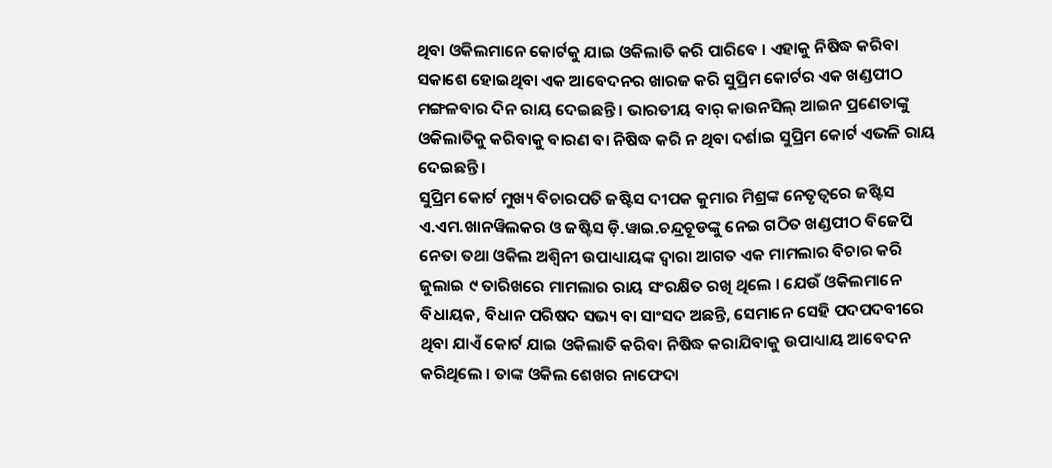ଥିବା ଓକିଲମାନେ କୋର୍ଟକୁ ଯାଇ ଓକିଲାତି କରି ପାରିବେ । ଏହାକୁ ନିଷିଦ୍ଧ କରିବା ସକାଶେ ହୋଇଥିବା ଏକ ଆବେଦନର ଖାରଜ କରି ସୁପ୍ରିମ କୋର୍ଟର ଏକ ଖଣ୍ଡପୀଠ ମଙ୍ଗଳବାର ଦିନ ରାୟ ଦେଇଛନ୍ତି । ଭାରତୀୟ ବାର୍ କାଉନସିଲ୍ ଆଇନ ପ୍ରଣେତାଙ୍କୁ ଓକିଲାତିକୁ କରିବାକୁ ବାରଣ ବା ନିଷିଦ୍ଧ କରି ନ ଥିବା ଦର୍ଶାଇ ସୁପ୍ରିମ କୋର୍ଟ ଏଭଳି ରାୟ ଦେଇଛନ୍ତି ।
ସୁପ୍ରିମ କୋର୍ଟ ମୁଖ୍ୟ ବିଚାରପତି ଜଷ୍ଟିସ ଦୀପକ କୁମାର ମିଶ୍ରଙ୍କ ନେତୃତ୍ୱରେ ଜଷ୍ଟିସ ଏ.ଏମ.ଖାନୱିଲକର ଓ ଜଷ୍ଟିସ ଡ଼ି.ୱାଇ.ଚନ୍ଦ୍ରଚୂଡଙ୍କୁ ନେଇ ଗଠିତ ଖଣ୍ଡପୀଠ ବିଜେପି ନେତା ତଥା ଓକିଲ ଅଶ୍ୱିନୀ ଉପାଧ୍ୟାୟଙ୍କ ଦ୍ୱାରା ଆଗତ ଏକ ମାମଲାର ବିଚାର କରି ଜୁଲାଇ ୯ ତାରିଖରେ ମାମଲାର ରାୟ ସଂରକ୍ଷିତ ରଖି ଥିଲେ । ଯେଉଁ ଓକିଲମାନେ ବିଧାୟକ, ବିଧାନ ପରିଷଦ ସଭ୍ୟ ବା ସାଂସଦ ଅଛନ୍ତି, ସେମାନେ ସେହି ପଦପଦବୀରେ ଥିବା ଯାଏଁ କୋର୍ଟ ଯାଇ ଓକିଲାତି କରିବା ନିଷିଦ୍ଧ କରାଯିବାକୁ ଉପାଧ୍ୟାୟ ଆବେଦନ କରିଥିଲେ । ତାଙ୍କ ଓକିଲ ଶେଖର ନାଫେଦା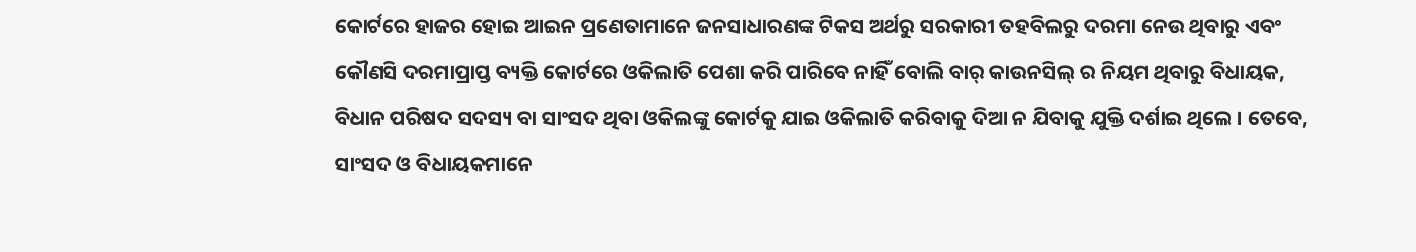କୋର୍ଟରେ ହାଜର ହୋଇ ଆଇନ ପ୍ରଣେତାମାନେ ଜନସାଧାରଣଙ୍କ ଟିକସ ଅର୍ଥରୁ ସରକାରୀ ତହବିଲରୁ ଦରମା ନେଉ ଥିବାରୁ ଏବଂ କୌଣସି ଦରମାପ୍ରାପ୍ତ ବ୍ୟକ୍ତି କୋର୍ଟରେ ଓକିଲାତି ପେଶା କରି ପାରିବେ ନାହିଁ ବୋଲି ବାର୍ କାଉନସିଲ୍ ର ନିୟମ ଥିବାରୁ ବିଧାୟକ, ବିଧାନ ପରିଷଦ ସଦସ୍ୟ ବା ସାଂସଦ ଥିବା ଓକିଲଙ୍କୁ କୋର୍ଟକୁ ଯାଇ ଓକିଲାତି କରିବାକୁ ଦିଆ ନ ଯିବାକୁ ଯୁକ୍ତି ଦର୍ଶାଇ ଥିଲେ । ତେବେ, ସାଂସଦ ଓ ବିଧାୟକମାନେ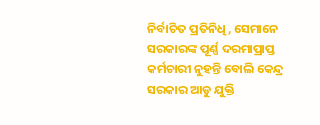ନିର୍ବାଚିତ ପ୍ରତିନିଧି, ସେମାନେ ସରକାରଙ୍କ ପୂର୍ଣ୍ଣ ଦରମାପ୍ରାପ୍ତ କର୍ମଚାରୀ ନୁହନ୍ତି ବୋଲି କେନ୍ଦ୍ର ସରକାର ଆଡୁ ଯୁକ୍ତି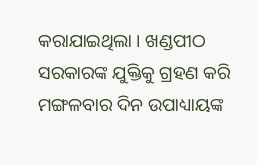କରାଯାଇଥିଲା । ଖଣ୍ଡପୀଠ ସରକାରଙ୍କ ଯୁକ୍ତିକୁ ଗ୍ରହଣ କରି ମଙ୍ଗଳବାର ଦିନ ଉପାଧ୍ୟାୟଙ୍କ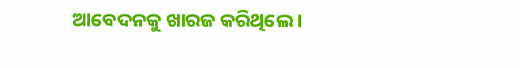ଆବେଦନକୁ ଖାରଜ କରିଥିଲେ ।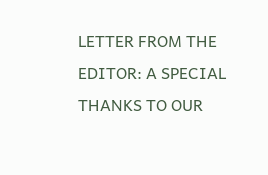LETTER FROM THE EDITOR: A SPECIAL THANKS TO OUR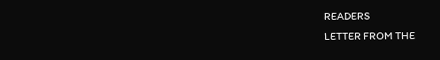READERS
LETTER FROM THE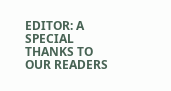EDITOR: A SPECIAL THANKS TO OUR READERS